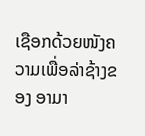ເຊືອກດ້ວຍໜັງຄວາມເພື່ອລ່າຊ້າງຂອງ ອາມາ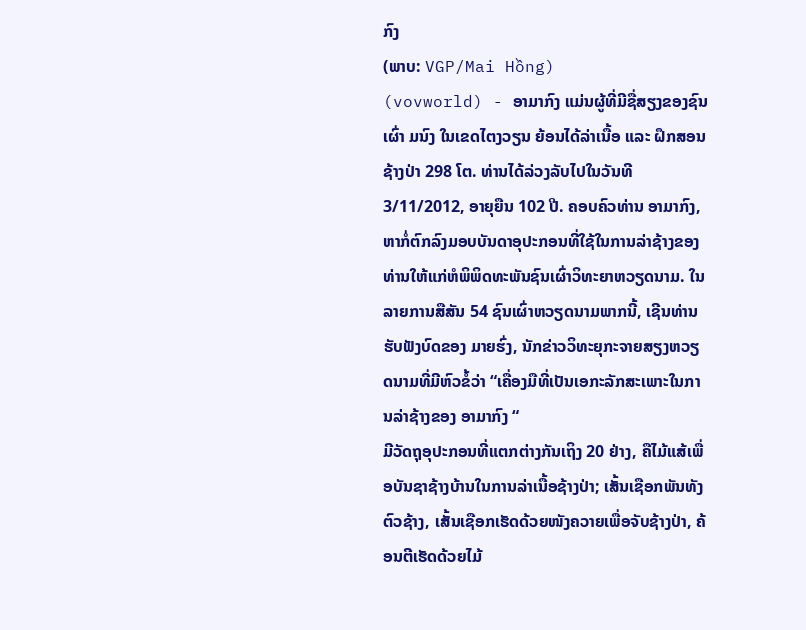ກົງ
(ພາບ: VGP/Mai Hồng)
(vovworld) - ອາມາກົງ ແມ່ນຜູ້ທີ່ມີຊື່ສຽງຂອງຊົນເຜົ່າ ມນົງ ໃນເຂດໄຕງວຽນ ຍ້ອນໄດ້ລ່າເນື້ອ ແລະ ຝຶກສອນຊ້າງປ່າ 298 ໂຕ. ທ່ານໄດ້ລ່ວງລັບໄປໃນວັນທີ 3/11/2012, ອາຍຸຍືນ 102 ປີ. ຄອບຄົວທ່ານ ອາມາກົງ, ຫາກໍ່ຕົກລົງມອບບັນດາອຸປະກອນທີ່ໃຊ້ໃນການລ່າຊ້າງຂອງທ່ານໃຫ້ແກ່ຫໍພິພິດທະພັນຊົນເຜົ່າວິທະຍາຫວຽດນາມ. ໃນລາຍການສືສັນ 54 ຊົນເຜົ່າຫວຽດນາມພາກນີ້, ເຊີນທ່ານຮັບຟັງບົດຂອງ ມາຍຮົ່ງ, ນັກຂ່າວວິທະຍຸກະຈາຍສຽງຫວຽດນາມທີ່ມີຫົວຂໍ້ວ່າ “ເຄື່ອງມືທີ່ເປັນເອກະລັກສະເພາະໃນການລ່າຊ້າງຂອງ ອາມາກົງ “
ມີວັດຖຸອຸປະກອນທີ່ແຕກຕ່າງກັນເຖິງ 20 ຢ່າງ, ຄືໄມ້ແສ້ເພື່ອບັນຊາຊ້າງບ້ານໃນການລ່າເນື້ອຊ້າງປ່າ; ເສັ້ນເຊືອກພັນທັງຕົວຊ້າງ, ເສັ້ນເຊືອກເຮັດດ້ວຍໜັງຄວາຍເພື່ອຈັບຊ້າງປ່າ, ຄ້ອນຕີເຮັດດ້ວຍໄມ້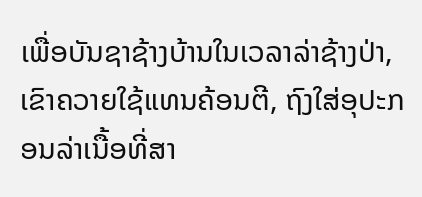ເພື່ອບັນຊາຊ້າງບ້ານໃນເວລາລ່າຊ້າງປ່າ, ເຂົາຄວາຍໃຊ້ແທນຄ້ອນຕີ, ຖົງໃສ່ອຸປະກອນລ່າເນື້ອທີ່ສາ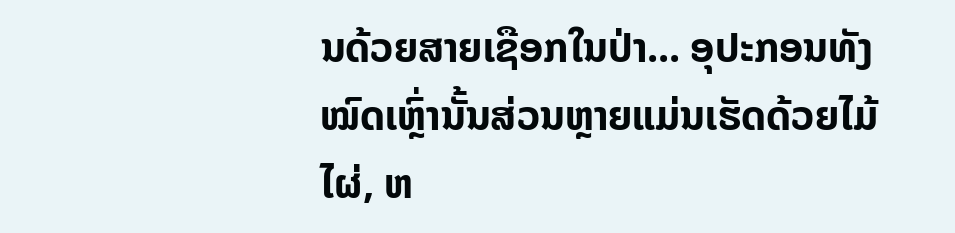ນດ້ວຍສາຍເຊືອກໃນປ່າ... ອຸປະກອນທັງໝົດເຫຼົ່ານັ້ນສ່ວນຫຼາຍແມ່ນເຮັດດ້ວຍໄມ້ໄຜ່, ຫ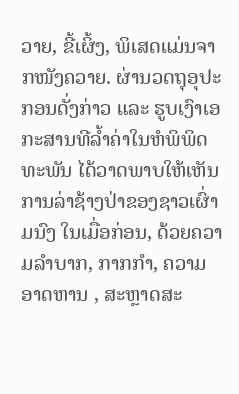ວາຍ, ຂີ້ເຜິ້ງ, ພິເສດແມ່ນຈາກໜັງຄວາຍ. ຜ່ານວດຖຸອຸປະກອນດັ່ງກ່າວ ແລະ ຮູບເງົາເອກະສານທີລ້ຳຄ່າໃນຫໍພິພິດທະພັນ ໄດ້ວາດພາບໃຫ້ເຫັນການລ່າຊ້າງປ່າຂອງຊາວເຜົ່າ ມນົງ ໃນເມື່ອກ່ອນ, ດ້ວຍຄວາມລຳບາກ, ກາກກຳ, ຄວາມອາດຫານ , ສະຫຼາດສະ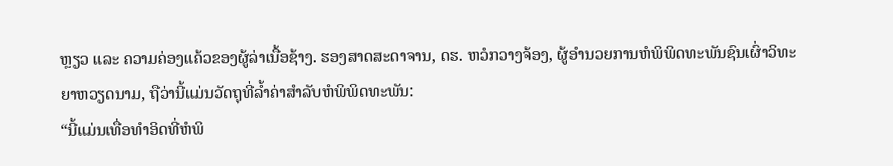ຫຼຽວ ແລະ ຄວາມຄ່ອງແຄ້ວຂອງຜູ້ລ່າເນື້ອຊ້າງ. ຮອງສາດສະດາຈານ, ດຮ. ຫວໍກວາງຈ້ອງ, ຜູ້ອຳນວຍການຫໍພິພິດທະພັນຊົນເຜົ່າວິທະຍາຫວຽດນາມ, ຖືວ່ານີ້ແມ່ນວັດຖຸທີ່ລ້ຳຄ່າສຳລັບຫໍພິພິດທະພັນ:
“ນີ້ແມ່ນເທື່ອທຳອິດທີ່ຫໍພິ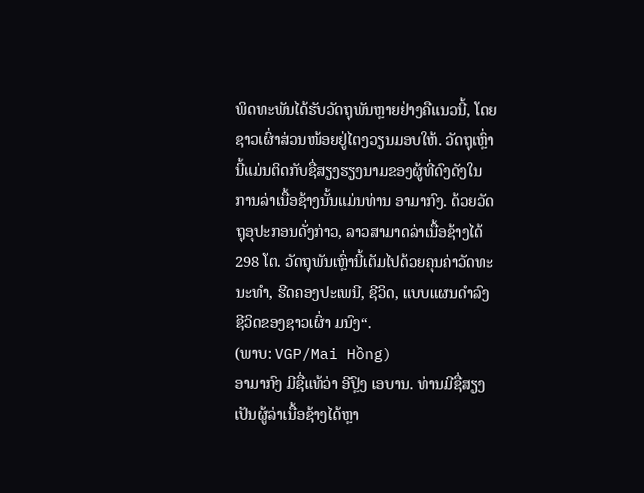ພິດທະພັນໄດ້ຮັບວັດຖຸພັນຫຼາຍຢ່າງຄືແນວນີ້, ໂດຍຊາວເຜົ່າສ່ວນໜ້ອຍຢູ່ໄຕງວຽນມອບໃຫ້. ວັດຖຸເຫຼົ່ານີ້ແມ່ນຕິດກັບຊື່ສຽງຮຽງນາມຂອງຜູ້ທີ່ດົງດັງໃນການລ່າເນື້ອຊ້າງນັ້ນແມ່ນທ່ານ ອາມາກົງ. ດ້ວຍວັດຖຸອຸປະກອນດັ່ງກ່າວ, ລາວສາມາດລ່າເນື້ອຊ້າງໄດ້ 298 ໂຕ. ວັດຖຸພັນເຫຼົ່ານີ້ເຕັມໄປດ້ວຍຄຸນຄ່າວັດທະນະທຳ, ຮີດຄອງປະເພນີ, ຊີວິດ, ແບບແຜນດຳລົງຊີວິດຂອງຊາວເຜົ່າ ມນົງ“.
(ພາບ: VGP/Mai Hồng)
ອາມາກົງ ມີຊື່ແທ້ວ່າ ອີປຼົງ ເອບານ. ທ່ານມີຊື່ສຽງເປັນຜູ້ລ່າເນື້ອຊ້າງໄດ້ຫຼາ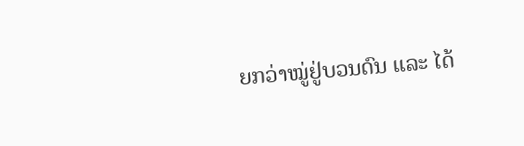ຍກວ່າໝູ່ຢູ່ບວນດົນ ແລະ ໄດ້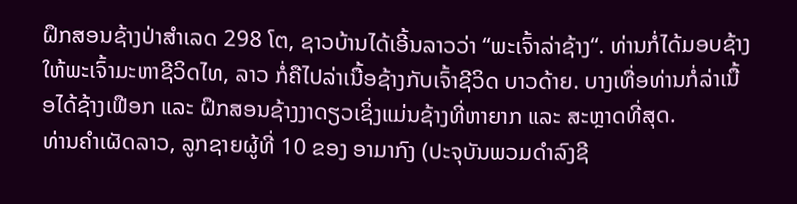ຝຶກສອນຊ້າງປ່າສຳເລດ 298 ໂຕ, ຊາວບ້ານໄດ້ເອີ້ນລາວວ່າ “ພະເຈົ້າລ່າຊ້າງ“. ທ່ານກໍ່ໄດ້ມອບຊ້າງໃຫ້ພະເຈົ້າມະຫາຊີວິດໄທ, ລາວ ກໍ່ຄືໄປລ່າເນື້ອຊ້າງກັບເຈົ້າຊີວິດ ບາວດ້າຍ. ບາງເທື່ອທ່ານກໍ່ລ່າເນື້ອໄດ້ຊ້າງເຟືອກ ແລະ ຝຶກສອນຊ້າງງາດຽວເຊິ່ງແມ່ນຊ້າງທີ່ຫາຍາກ ແລະ ສະຫຼາດທີ່ສຸດ.
ທ່ານຄຳເຜັດລາວ, ລູກຊາຍຜູ້ທີ່ 10 ຂອງ ອາມາກົງ (ປະຈຸບັນພວມດຳລົງຊີ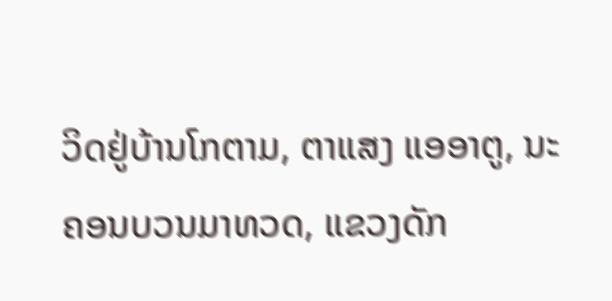ວິດຢູ່ບ້ານໂກຕາມ, ຕາແສງ ແອອາຕູ, ນະຄອນບວນມາທວດ, ແຂວງດັກ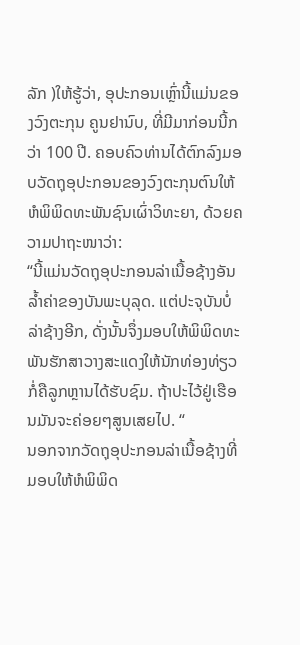ລັກ )ໃຫ້ຮູ້ວ່າ, ອຸປະກອນເຫຼົ່ານີ້ແມ່ນຂອງວົງຕະກຸນ ຄູນຢານົບ, ທີ່ມີມາກ່ອນນີ້ກວ່າ 100 ປີ. ຄອບຄົວທ່ານໄດ້ຕົກລົງມອບວັດຖຸອຸປະກອນຂອງວົງຕະກຸນຕົນໃຫ້ ຫໍພິພິດທະພັນຊົນເຜົ່າວິທະຍາ, ດ້ວຍຄວາມປາຖະໜາວ່າ:
“ນີ້ແມ່ນວັດຖຸອຸປະກອນລ່າເນື້ອຊ້າງອັນລ້ຳຄ່າຂອງບັນພະບຸລຸດ. ແຕ່ປະຈຸບັນບໍ່ລ່າຊ້າງອີກ, ດັ່ງນັ້ນຈຶ່ງມອບໃຫ້ພິພິດທະພັນຮັກສາວາງສະແດງໃຫ້ນັກທ່ອງທ່ຽວກໍ່ຄືລູກຫຼານໄດ້ຮັບຊົມ. ຖ້າປະໄວ້ຢູ່ເຮືອນມັນຈະຄ່ອຍໆສູນເສຍໄປ. “
ນອກຈາກວັດຖຸອຸປະກອນລ່າເນື້ອຊ້າງທີ່ມອບໃຫ້ຫໍພິພິດ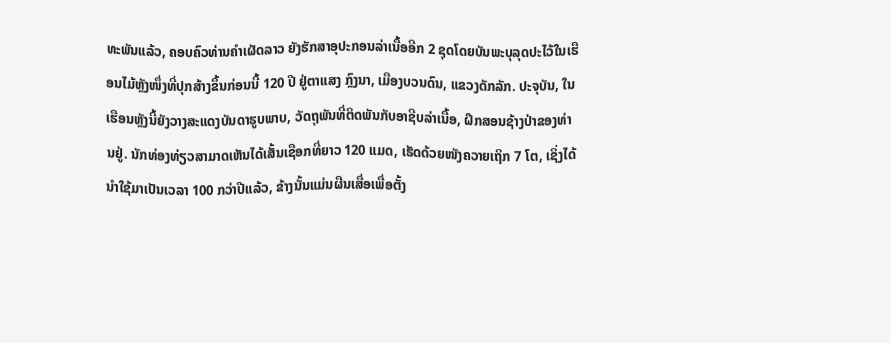ທະພັນແລ້ວ, ຄອບຄົວທ່ານຄຳເຜັດລາວ ຍັງຮັກສາອຸປະກອນລ່າເນື້ອອີກ 2 ຊຸດໂດຍບັນພະບຸລຸດປະໄວ້ໃນເຮືອນໄມ້ຫຼັງໜຶ່ງທີ່ປຸກສ້າງຂຶ້ນກ່ອນນີ້ 120 ປີ ຢູ່ຕາແສງ ກຼົງນາ, ເມືອງບວນດົນ, ແຂວງດັກລັກ. ປະຈຸບັນ, ໃນເຮືອນຫຼັງນີ້ຍັງວາງສະແດງບັນດາຮູບພາບ, ວັດຖຸພັນທີ່ຕິດພັນກັບອາຊີບລ່າເນື້ອ, ຝຶກສອນຊ້າງປ່າຂອງທ່ານຢູ່. ນັກທ່ອງທ່ຽວສາມາດເຫັນໄດ້ເສັ້ນເຊືອກທີ່ຍາວ 120 ແມດ, ເຮັດດ້ວຍໜັງຄວາຍເຖິກ 7 ໂຕ, ເຊິ່ງໄດ້ນຳໃຊ້ມາເປັນເວລາ 100 ກວ່າປີແລ້ວ, ຂ້າງນັ້ນແມ່ນຜືນເສື່ອເພື່ອຕັ້ງ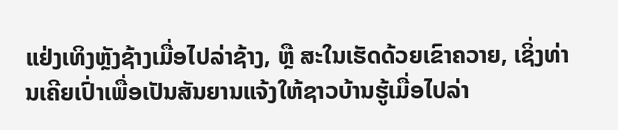ແຢ່ງເທິງຫຼັງຊ້າງເມື່ອໄປລ່າຊ້າງ, ຫຼື ສະໃນເຮັດດ້ວຍເຂົາຄວາຍ, ເຊິ່ງທ່ານເຄີຍເປົ່າເພື່ອເປັນສັນຍານແຈ້ງໃຫ້ຊາວບ້ານຮູ້ເມື່ອໄປລ່າ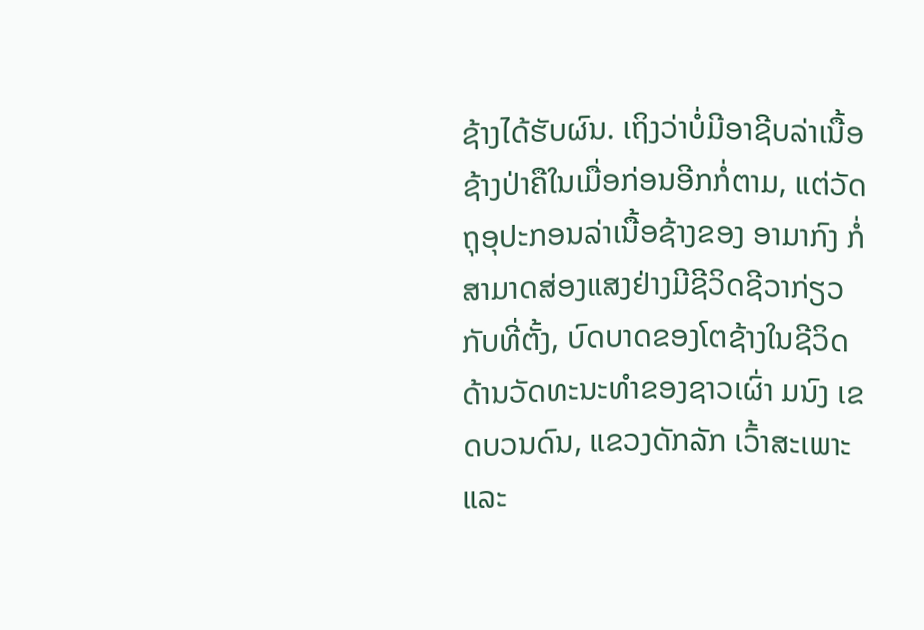ຊ້າງໄດ້ຮັບຜົນ. ເຖິງວ່າບໍ່ມີອາຊີບລ່າເນື້ອຊ້າງປ່າຄືໃນເມື່ອກ່ອນອີກກໍ່ຕາມ, ແຕ່ວັດຖຸອຸປະກອນລ່າເນື້ອຊ້າງຂອງ ອາມາກົງ ກໍ່ສາມາດສ່ອງແສງຢ່າງມີຊີວິດຊີວາກ່ຽວກັບທີ່ຕັ້ງ, ບົດບາດຂອງໂຕຊ້າງໃນຊີວິດດ້ານວັດທະນະທຳຂອງຊາວເຜົ່າ ມນົງ ເຂດບວນດົນ, ແຂວງດັກລັກ ເວົ້າສະເພາະ ແລະ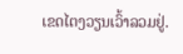ເຂດໄຕງວຽນເວົ້າລວມຢູ່.